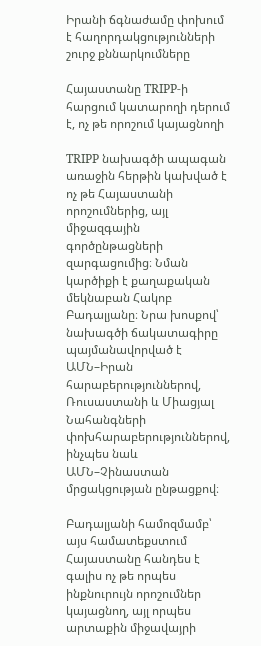Իրանի ճգնաժամը փոխում է հաղորդակցությունների շուրջ քննարկումները

Հայաստանը TRIPP-ի հարցում կատարողի դերում է, ոչ թե որոշում կայացնողի

TRIPP նախագծի ապագան առաջին հերթին կախված է ոչ թե Հայաստանի որոշումներից, այլ միջազգային գործընթացների զարգացումից։ Նման կարծիքի է քաղաքական մեկնաբան Հակոբ Բադալյանը։ Նրա խոսքով՝ նախագծի ճակատագիրը պայմանավորված է ԱՄՆ–Իրան հարաբերություններով, Ռուսաստանի և Միացյալ Նահանգների փոխհարաբերություններով, ինչպես նաև ԱՄՆ–Չինաստան մրցակցության ընթացքով։

Բադալյանի համոզմամբ՝ այս համատեքստում Հայաստանը հանդես է գալիս ոչ թե որպես ինքնուրույն որոշումներ կայացնող, այլ որպես արտաքին միջավայրի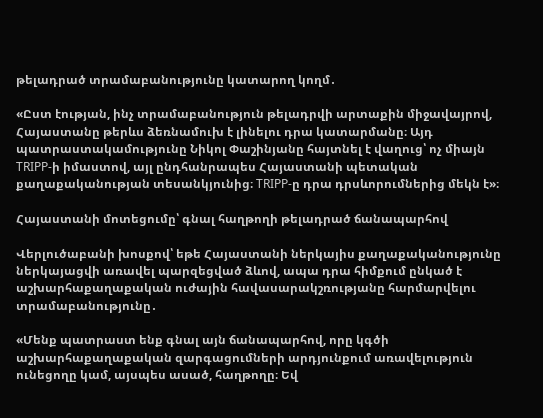թելադրած տրամաբանությունը կատարող կողմ․

«Ըստ էության, ինչ տրամաբանություն թելադրվի արտաքին միջավայրով, Հայաստանը թերևս ձեռնամուխ է լինելու դրա կատարմանը։ Այդ պատրաստակամությունը Նիկոլ Փաշինյանը հայտնել է վաղուց՝ ոչ միայն TRIPP-ի իմաստով, այլ ընդհանրապես Հայաստանի պետական քաղաքականության տեսանկյունից։ TRIPP-ը դրա դրսևորումներից մեկն է»։

Հայաստանի մոտեցումը՝ գնալ հաղթողի թելադրած ճանապարհով

Վերլուծաբանի խոսքով՝ եթե Հայաստանի ներկայիս քաղաքականությունը ներկայացվի առավել պարզեցված ձևով, ապա դրա հիմքում ընկած է աշխարհաքաղաքական ուժային հավասարակշռությանը հարմարվելու տրամաբանությունը․

«Մենք պատրաստ ենք գնալ այն ճանապարհով, որը կգծի աշխարհաքաղաքական զարգացումների արդյունքում առավելություն ունեցողը կամ, այսպես ասած, հաղթողը։ Եվ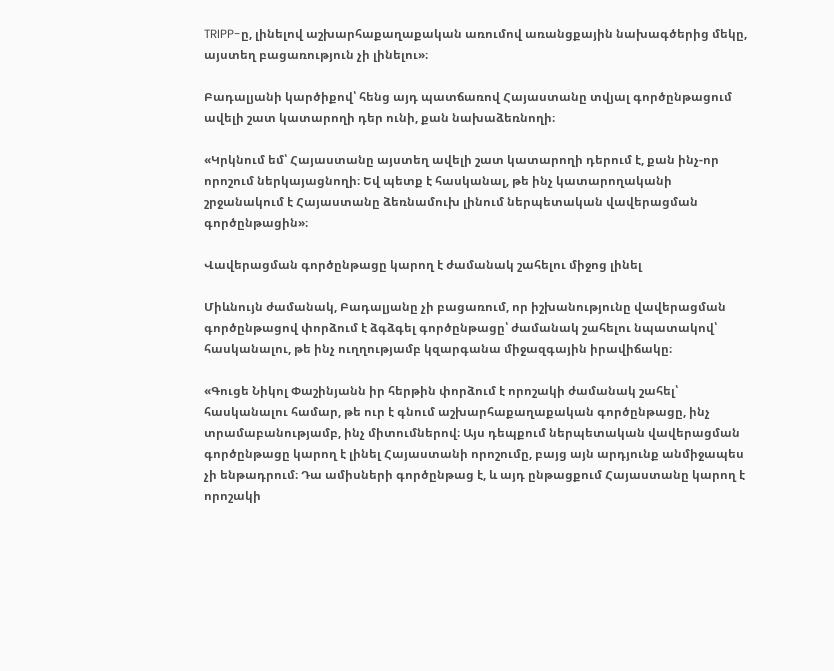TRIPP-ը, լինելով աշխարհաքաղաքական առումով առանցքային նախագծերից մեկը, այստեղ բացառություն չի լինելու»։

Բադալյանի կարծիքով՝ հենց այդ պատճառով Հայաստանը տվյալ գործընթացում ավելի շատ կատարողի դեր ունի, քան նախաձեռնողի։

«Կրկնում եմ՝ Հայաստանը այստեղ ավելի շատ կատարողի դերում է, քան ինչ-որ որոշում ներկայացնողի։ Եվ պետք է հասկանալ, թե ինչ կատարողականի շրջանակում է Հայաստանը ձեռնամուխ լինում ներպետական վավերացման գործընթացին»։

Վավերացման գործընթացը կարող է ժամանակ շահելու միջոց լինել

Միևնույն ժամանակ, Բադալյանը չի բացառում, որ իշխանությունը վավերացման գործընթացով փորձում է ձգձգել գործընթացը՝ ժամանակ շահելու նպատակով՝ հասկանալու, թե ինչ ուղղությամբ կզարգանա միջազգային իրավիճակը։

«Գուցե Նիկոլ Փաշինյանն իր հերթին փորձում է որոշակի ժամանակ շահել՝ հասկանալու համար, թե ուր է գնում աշխարհաքաղաքական գործընթացը, ինչ տրամաբանությամբ, ինչ միտումներով։ Այս դեպքում ներպետական վավերացման գործընթացը կարող է լինել Հայաստանի որոշումը, բայց այն արդյունք անմիջապես չի ենթադրում։ Դա ամիսների գործընթաց է, և այդ ընթացքում Հայաստանը կարող է որոշակի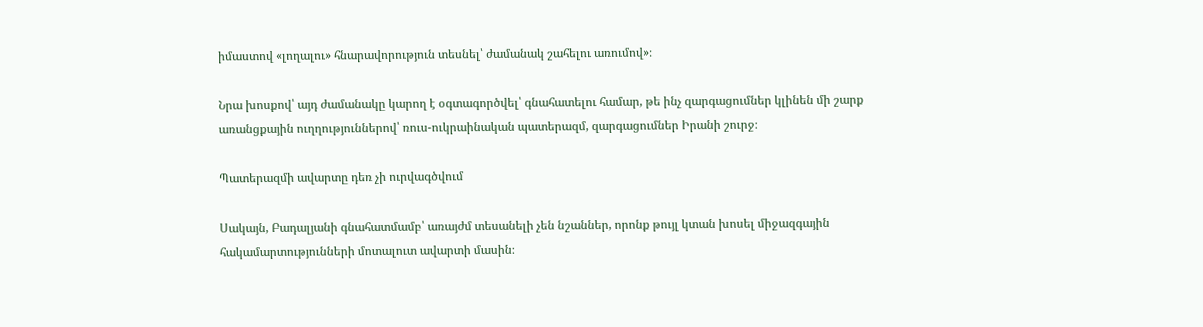իմաստով «լողալու» հնարավորություն տեսնել՝ ժամանակ շահելու առումով»։

Նրա խոսքով՝ այդ ժամանակը կարող է օգտագործվել՝ գնահատելու համար, թե ինչ զարգացումներ կլինեն մի շարք առանցքային ուղղություններով՝ ռուս-ուկրաինական պատերազմ, զարգացումներ Իրանի շուրջ։

Պատերազմի ավարտը դեռ չի ուրվագծվում

Սակայն, Բադալյանի գնահատմամբ՝ առայժմ տեսանելի չեն նշաններ, որոնք թույլ կտան խոսել միջազգային հակամարտությունների մոտալուտ ավարտի մասին։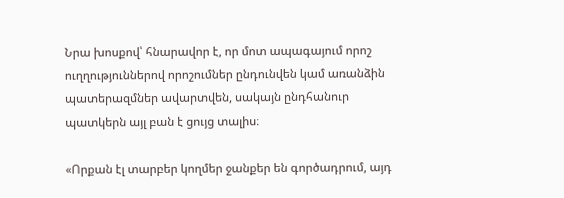Նրա խոսքով՝ հնարավոր է, որ մոտ ապագայում որոշ ուղղություններով որոշումներ ընդունվեն կամ առանձին պատերազմներ ավարտվեն, սակայն ընդհանուր պատկերն այլ բան է ցույց տալիս։

«Որքան էլ տարբեր կողմեր ջանքեր են գործադրում, այդ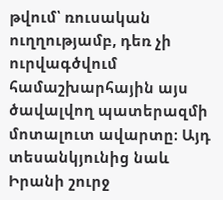թվում՝ ռուսական ուղղությամբ, դեռ չի ուրվագծվում համաշխարհային այս ծավալվող պատերազմի մոտալուտ ավարտը։ Այդ տեսանկյունից նաև Իրանի շուրջ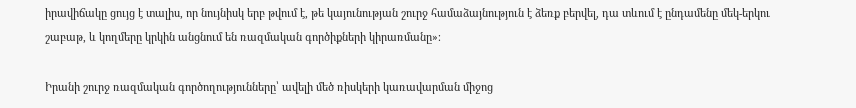իրավիճակը ցույց է տալիս, որ նույնիսկ երբ թվում է, թե կայունության շուրջ համաձայնություն է ձեռք բերվել, դա տևում է ընդամենը մեկ-երկու շաբաթ, և կողմերը կրկին անցնում են ռազմական գործիքների կիրառմանը»։

Իրանի շուրջ ռազմական գործողությունները՝ ավելի մեծ ռիսկերի կառավարման միջոց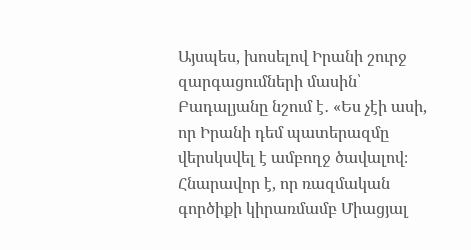Այսպես, խոսելով Իրանի շուրջ զարգացումների մասին՝ Բադալյանը նշում է․ «Ես չէի ասի, որ Իրանի դեմ պատերազմը վերսկսվել է ամբողջ ծավալով։ Հնարավոր է, որ ռազմական գործիքի կիրառմամբ Միացյալ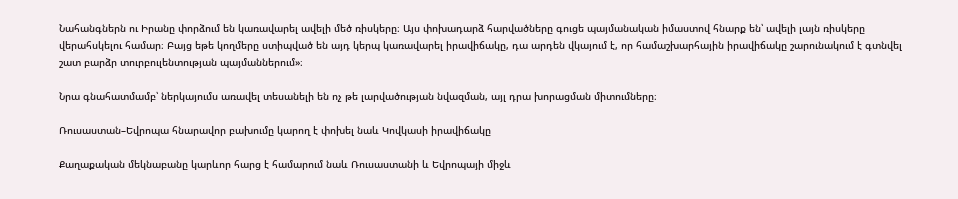Նահանգներն ու Իրանը փորձում են կառավարել ավելի մեծ ռիսկերը։ Այս փոխադարձ հարվածները գուցե պայմանական իմաստով հնարք են՝ ավելի լայն ռիսկերը վերահսկելու համար։ Բայց եթե կողմերը ստիպված են այդ կերպ կառավարել իրավիճակը, դա արդեն վկայում է, որ համաշխարհային իրավիճակը շարունակում է գտնվել շատ բարձր տուրբուլենտության պայմաններում»։

Նրա գնահատմամբ՝ ներկայումս առավել տեսանելի են ոչ թե լարվածության նվազման, այլ դրա խորացման միտումները։

Ռուսաստան–Եվրոպա հնարավոր բախումը կարող է փոխել նաև Կովկասի իրավիճակը

Քաղաքական մեկնաբանը կարևոր հարց է համարում նաև Ռուսաստանի և Եվրոպայի միջև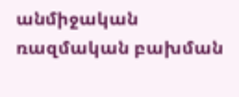անմիջական ռազմական բախման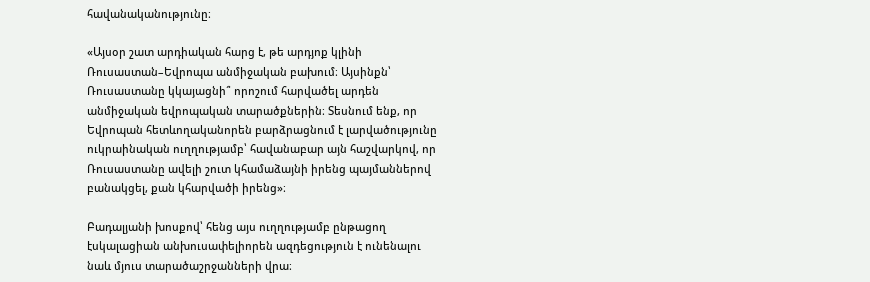հավանականությունը։

«Այսօր շատ արդիական հարց է, թե արդյոք կլինի Ռուսաստան–Եվրոպա անմիջական բախում։ Այսինքն՝ Ռուսաստանը կկայացնի՞ որոշում հարվածել արդեն անմիջական եվրոպական տարածքներին։ Տեսնում ենք, որ Եվրոպան հետևողականորեն բարձրացնում է լարվածությունը ուկրաինական ուղղությամբ՝ հավանաբար այն հաշվարկով, որ Ռուսաստանը ավելի շուտ կհամաձայնի իրենց պայմաններով բանակցել, քան կհարվածի իրենց»։

Բադալյանի խոսքով՝ հենց այս ուղղությամբ ընթացող էսկալացիան անխուսափելիորեն ազդեցություն է ունենալու նաև մյուս տարածաշրջանների վրա։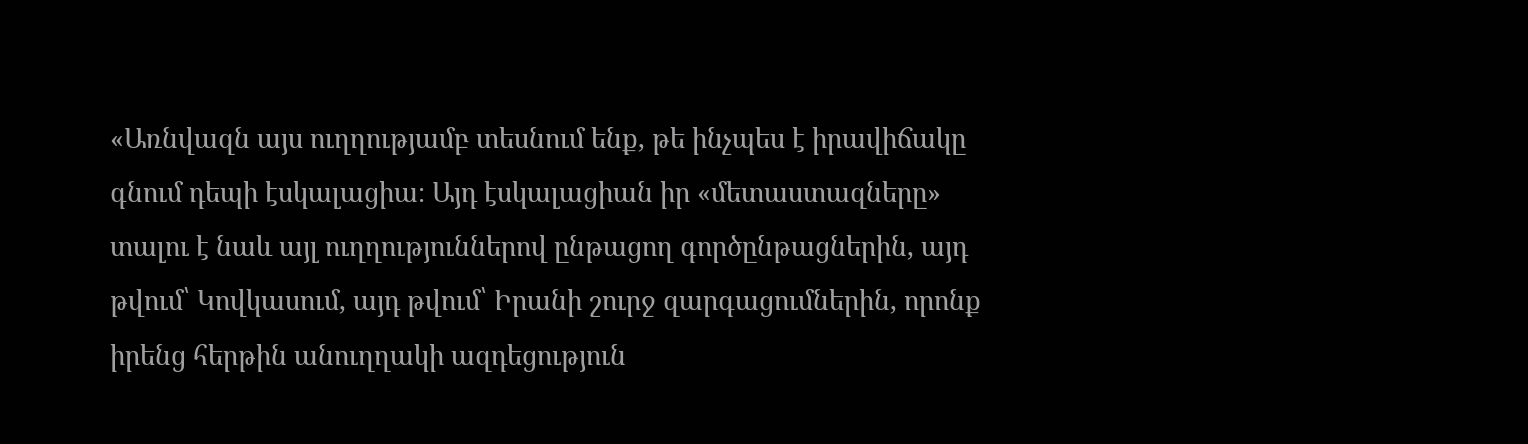«Առնվազն այս ուղղությամբ տեսնում ենք, թե ինչպես է իրավիճակը գնում դեպի էսկալացիա։ Այդ էսկալացիան իր «մետաստազները» տալու է նաև այլ ուղղություններով ընթացող գործընթացներին, այդ թվում՝ Կովկասում, այդ թվում՝ Իրանի շուրջ զարգացումներին, որոնք իրենց հերթին անուղղակի ազդեցություն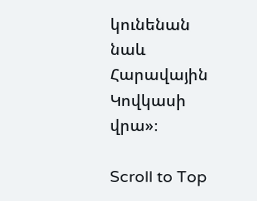կունենան նաև Հարավային Կովկասի վրա»։

Scroll to Top